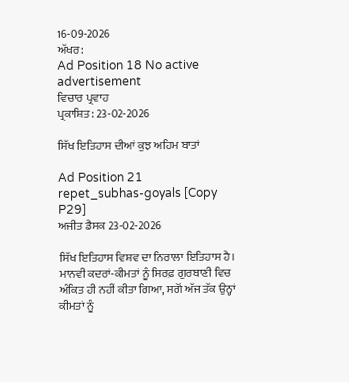16-09-2026
ਅੱਖਰ:
Ad Position 18 No active advertisement
ਵਿਚਾਰ ਪ੍ਰਵਾਹ
ਪ੍ਰਕਾਸ਼ਿਤ: 23-02-2026

ਸਿੱਖ ਇਤਿਹਾਸ ਦੀਆਂ ਕੁਝ ਅਹਿਮ ਬਾਤਾਂ

Ad Position 21
repet_subhas-goyals [Copy P29]
ਅਜੀਤ ਡੈਸਕ 23-02-2026

ਸਿੱਖ ਇਤਿਹਾਸ ਵਿਸ਼ਵ ਦਾ ਨਿਰਾਲਾ ਇਤਿਹਾਸ ਹੈ। ਮਾਨਵੀ ਕਦਰਾਂ-ਕੀਮਤਾਂ ਨੂੰ ਸਿਰਫ਼ ਗੁਰਬਾਣੀ ਵਿਚ ਅੰਕਿਤ ਹੀ ਨਹੀਂ ਕੀਤਾ ਗਿਆ, ਸਗੋਂ ਅੱਜ ਤੱਕ ਉਨ੍ਹਾਂ ਕੀਮਤਾਂ ਨੂੰ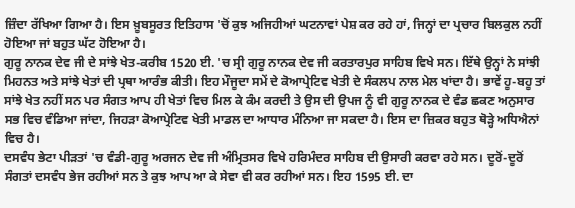ਜ਼ਿੰਦਾ ਰੱਖਿਆ ਗਿਆ ਹੈ। ਇਸ ਖ਼ੂਬਸੂਰਤ ਇਤਿਹਾਸ 'ਚੋਂ ਕੁਝ ਅਜਿਹੀਆਂ ਘਟਨਾਵਾਂ ਪੇਸ਼ ਕਰ ਰਹੇ ਹਾਂ, ਜਿਨ੍ਹਾਂ ਦਾ ਪ੍ਰਚਾਰ ਬਿਲਕੁਲ ਨਹੀਂ ਹੋਇਆ ਜਾਂ ਬਹੁਤ ਘੱਟ ਹੋਇਆ ਹੈ।
ਗੁਰੂ ਨਾਨਕ ਦੇਵ ਜੀ ਦੇ ਸਾਂਝੇ ਖੇਤ-ਕਰੀਬ 1520 ਈ. 'ਚ ਸ੍ਰੀ ਗੁਰੂ ਨਾਨਕ ਦੇਵ ਜੀ ਕਰਤਾਰਪੁਰ ਸਾਹਿਬ ਵਿਖੇ ਸਨ। ਇੱਥੇ ਉਨ੍ਹਾਂ ਨੇ ਸਾਂਝੀ ਮਿਹਨਤ ਅਤੇ ਸਾਂਝੇ ਖੇਤਾਂ ਦੀ ਪ੍ਰਥਾ ਆਰੰਭ ਕੀਤੀ। ਇਹ ਮੌਜੂਦਾ ਸਮੇਂ ਦੇ ਕੋਆਪ੍ਰੇਟਿਵ ਖੇਤੀ ਦੇ ਸੰਕਲਪ ਨਾਲ ਮੇਲ ਖਾਂਦਾ ਹੈ। ਭਾਵੇਂ ਹੂ-ਬਹੂ ਤਾਂ ਸਾਂਝੇ ਖੇਤ ਨਹੀਂ ਸਨ ਪਰ ਸੰਗਤ ਆਪ ਹੀ ਖੇਤਾਂ ਵਿਚ ਮਿਲ ਕੇ ਕੰਮ ਕਰਦੀ ਤੇ ਉਸ ਦੀ ਉਪਜ ਨੂੰ ਵੀ ਗੁਰੂ ਨਾਨਕ ਦੇ ਵੰਡ ਛਕਣ ਅਨੁਸਾਰ ਸਭ ਵਿਚ ਵੰਡਿਆ ਜਾਂਦਾ, ਜਿਹੜਾ ਕੋਆਪ੍ਰੇਟਿਵ ਖੇਤੀ ਮਾਡਲ ਦਾ ਆਧਾਰ ਮੰਨਿਆ ਜਾ ਸਕਦਾ ਹੈ। ਇਸ ਦਾ ਜ਼ਿਕਰ ਬਹੁਤ ਥੋੜ੍ਹੇ ਅਧਿਐਨਾਂ ਵਿਚ ਹੈ।
ਦਸਵੰਧ ਭੇਟਾ ਪੀੜਤਾਂ 'ਚ ਵੰਡੀ-ਗੁਰੂ ਅਰਜਨ ਦੇਵ ਜੀ ਅੰਮ੍ਰਿਤਸਰ ਵਿਖੇ ਹਰਿਮੰਦਰ ਸਾਹਿਬ ਦੀ ਉਸਾਰੀ ਕਰਵਾ ਰਹੇ ਸਨ। ਦੂਰੋਂ-ਦੂਰੋਂ ਸੰਗਤਾਂ ਦਸਵੰਧ ਭੇਜ ਰਹੀਆਂ ਸਨ ਤੇ ਕੁਝ ਆਪ ਆ ਕੇ ਸੇਵਾ ਵੀ ਕਰ ਰਹੀਆਂ ਸਨ। ਇਹ 1595 ਈ. ਦਾ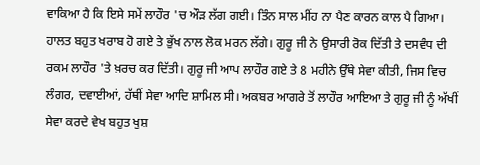ਵਾਕਿਆ ਹੈ ਕਿ ਇਸੇ ਸਮੇਂ ਲਾਹੌਰ 'ਚ ਔੜ ਲੱਗ ਗਈ। ਤਿੰਨ ਸਾਲ ਮੀਂਹ ਨਾ ਪੈਣ ਕਾਰਨ ਕਾਲ ਪੈ ਗਿਆ। ਹਾਲਤ ਬਹੁਤ ਖਰਾਬ ਹੋ ਗਏ ਤੇ ਭੁੱਖ ਨਾਲ ਲੋਕ ਮਰਨ ਲੱਗੇ। ਗੁਰੂ ਜੀ ਨੇ ਉਸਾਰੀ ਰੋਕ ਦਿੱਤੀ ਤੇ ਦਸਵੰਧ ਦੀ ਰਕਮ ਲਾਹੌਰ 'ਤੇ ਖ਼ਰਚ ਕਰ ਦਿੱਤੀ। ਗੁਰੂ ਜੀ ਆਪ ਲਾਹੌਰ ਗਏ ਤੇ 8 ਮਹੀਨੇ ਉੱਥੇ ਸੇਵਾ ਕੀਤੀ, ਜਿਸ ਵਿਚ ਲੰਗਰ, ਦਵਾਈਆਂ, ਹੱਥੀਂ ਸੇਵਾ ਆਦਿ ਸ਼ਾਮਿਲ ਸੀ। ਅਕਬਰ ਆਗਰੇ ਤੋਂ ਲਾਹੌਰ ਆਇਆ ਤੇ ਗੁਰੂ ਜੀ ਨੂੰ ਅੱਖੀਂ ਸੇਵਾ ਕਰਦੇ ਵੇਖ ਬਹੁਤ ਖੁਸ਼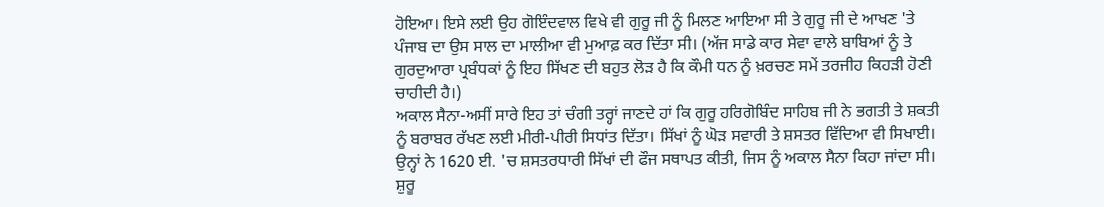ਹੋਇਆ। ਇਸੇ ਲਈ ਉਹ ਗੋਇੰਦਵਾਲ ਵਿਖੇ ਵੀ ਗੁਰੂ ਜੀ ਨੂੰ ਮਿਲਣ ਆਇਆ ਸੀ ਤੇ ਗੁਰੂ ਜੀ ਦੇ ਆਖਣ 'ਤੇ ਪੰਜਾਬ ਦਾ ਉਸ ਸਾਲ ਦਾ ਮਾਲੀਆ ਵੀ ਮੁਆਫ਼ ਕਰ ਦਿੱਤਾ ਸੀ। (ਅੱਜ ਸਾਡੇ ਕਾਰ ਸੇਵਾ ਵਾਲੇ ਬਾਬਿਆਂ ਨੂੰ ਤੇ ਗੁਰਦੁਆਰਾ ਪ੍ਰਬੰਧਕਾਂ ਨੂੰ ਇਹ ਸਿੱਖਣ ਦੀ ਬਹੁਤ ਲੋੜ ਹੈ ਕਿ ਕੌਮੀ ਧਨ ਨੂੰ ਖ਼ਰਚਣ ਸਮੇਂ ਤਰਜੀਹ ਕਿਹੜੀ ਹੋਣੀ ਚਾਹੀਦੀ ਹੈ।)
ਅਕਾਲ ਸੈਨਾ-ਅਸੀਂ ਸਾਰੇ ਇਹ ਤਾਂ ਚੰਗੀ ਤਰ੍ਹਾਂ ਜਾਣਦੇ ਹਾਂ ਕਿ ਗੁਰੂ ਹਰਿਗੋਬਿੰਦ ਸਾਹਿਬ ਜੀ ਨੇ ਭਗਤੀ ਤੇ ਸ਼ਕਤੀ ਨੂੰ ਬਰਾਬਰ ਰੱਖਣ ਲਈ ਮੀਰੀ-ਪੀਰੀ ਸਿਧਾਂਤ ਦਿੱਤਾ। ਸਿੱਖਾਂ ਨੂੰ ਘੋੜ ਸਵਾਰੀ ਤੇ ਸ਼ਸਤਰ ਵਿੱਦਿਆ ਵੀ ਸਿਖਾਈ। ਉਨ੍ਹਾਂ ਨੇ 1620 ਈ. 'ਚ ਸ਼ਸਤਰਧਾਰੀ ਸਿੱਖਾਂ ਦੀ ਫੌਜ ਸਥਾਪਤ ਕੀਤੀ, ਜਿਸ ਨੂੰ ਅਕਾਲ ਸੈਨਾ ਕਿਹਾ ਜਾਂਦਾ ਸੀ। ਸ਼ੁਰੂ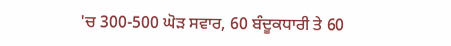'ਚ 300-500 ਘੋੜ ਸਵਾਰ, 60 ਬੰਦੂਕਧਾਰੀ ਤੇ 60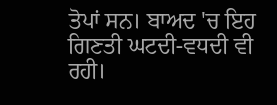ਤੋਪਾਂ ਸਨ। ਬਾਅਦ 'ਚ ਇਹ ਗਿਣਤੀ ਘਟਦੀ-ਵਧਦੀ ਵੀ ਰਹੀ।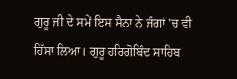ਗੁਰੂ ਜੀ ਦੇ ਸਮੇਂ ਇਸ ਸੈਨਾ ਨੇ ਜੰਗਾਂ 'ਚ ਵੀ ਹਿੱਸਾ ਲਿਆ। ਗੁਰੂ ਹਰਿਗੋਬਿੰਦ ਸਾਹਿਬ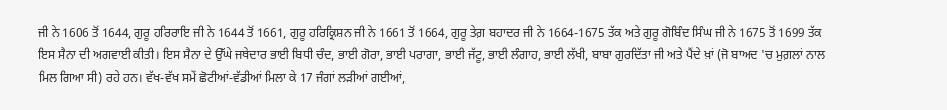ਜੀ ਨੇ 1606 ਤੋਂ 1644, ਗੁਰੂ ਹਰਿਰਾਇ ਜੀ ਨੇ 1644 ਤੋਂ 1661, ਗੁਰੂ ਹਰਿਕ੍ਰਿਸ਼ਨ ਜੀ ਨੇ 1661 ਤੋਂ 1664, ਗੁਰੂ ਤੇਗ਼ ਬਹਾਦਰ ਜੀ ਨੇ 1664-1675 ਤੱਕ ਅਤੇ ਗੁਰੂ ਗੋਬਿੰਦ ਸਿੰਘ ਜੀ ਨੇ 1675 ਤੋਂ 1699 ਤੱਕ ਇਸ ਸੈਨਾ ਦੀ ਅਗਵਾਈ ਕੀਤੀ। ਇਸ ਸੈਨਾ ਦੇ ਉੱਘੇ ਜਥੇਦਾਰ ਭਾਈ ਬਿਧੀ ਚੰਦ, ਭਾਈ ਗੋਰਾ, ਭਾਈ ਪਰਾਗਾ, ਭਾਈ ਜੱਟੂ, ਭਾਈ ਲੰਗਾਹ, ਭਾਈ ਲੱਖੀ, ਬਾਬਾ ਗੁਰਦਿੱਤਾ ਜੀ ਅਤੇ ਪੈਂਦੇ ਖ਼ਾਂ (ਜੋ ਬਾਅਦ 'ਚ ਮੁਗ਼ਲਾਂ ਨਾਲ ਮਿਲ ਗਿਆ ਸੀ) ਰਹੇ ਹਨ। ਵੱਖ-ਵੱਖ ਸਮੇਂ ਛੋਟੀਆਂ-ਵੱਡੀਆਂ ਮਿਲਾ ਕੇ 17 ਜੰਗਾਂ ਲੜੀਆਂ ਗਈਆਂ,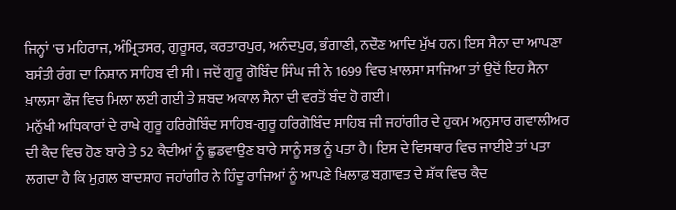ਜਿਨ੍ਹਾਂ 'ਚ ਮਹਿਰਾਜ, ਅੰਮ੍ਰਿਤਸਰ, ਗੁਰੂਸਰ, ਕਰਤਾਰਪੁਰ, ਅਨੰਦਪੁਰ, ਭੰਗਾਣੀ, ਨਦੌਣ ਆਦਿ ਮੁੱਖ ਹਨ। ਇਸ ਸੈਨਾ ਦਾ ਆਪਣਾ ਬਸੰਤੀ ਰੰਗ ਦਾ ਨਿਸ਼ਾਨ ਸਾਹਿਬ ਵੀ ਸੀ। ਜਦੋਂ ਗੁਰੂ ਗੋਬਿੰਦ ਸਿੰਘ ਜੀ ਨੇ 1699 ਵਿਚ ਖ਼ਾਲਸਾ ਸਾਜਿਆ ਤਾਂ ਉਦੋਂ ਇਹ ਸੈਨਾ ਖ਼ਾਲਸਾ ਫੌਜ ਵਿਚ ਮਿਲਾ ਲਈ ਗਈ ਤੇ ਸ਼ਬਦ ਅਕਾਲ ਸੈਨਾ ਦੀ ਵਰਤੋਂ ਬੰਦ ਹੋ ਗਈ।
ਮਨੁੱਖੀ ਅਧਿਕਾਰਾਂ ਦੇ ਰਾਖੇ ਗੁਰੂ ਹਰਿਗੋਬਿੰਦ ਸਾਹਿਬ-ਗੁਰੂ ਹਰਿਗੋਬਿੰਦ ਸਾਹਿਬ ਜੀ ਜਹਾਂਗੀਰ ਦੇ ਹੁਕਮ ਅਨੁਸਾਰ ਗਵਾਲੀਅਰ ਦੀ ਕੈਦ ਵਿਚ ਹੋਣ ਬਾਰੇ ਤੇ 52 ਕੈਦੀਆਂ ਨੂੰ ਛੁਡਵਾਉਣ ਬਾਰੇ ਸਾਨੂੰ ਸਭ ਨੂੰ ਪਤਾ ਹੈ। ਇਸ ਦੇ ਵਿਸਥਾਰ ਵਿਚ ਜਾਈਏ ਤਾਂ ਪਤਾ ਲਗਦਾ ਹੈ ਕਿ ਮੁਗ਼ਲ ਬਾਦਸ਼ਾਹ ਜਹਾਂਗੀਰ ਨੇ ਹਿੰਦੂ ਰਾਜਿਆਂ ਨੂੰ ਆਪਣੇ ਖ਼ਿਲਾਫ਼ ਬਗ਼ਾਵਤ ਦੇ ਸ਼ੱਕ ਵਿਚ ਕੈਦ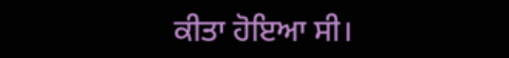ਕੀਤਾ ਹੋਇਆ ਸੀ।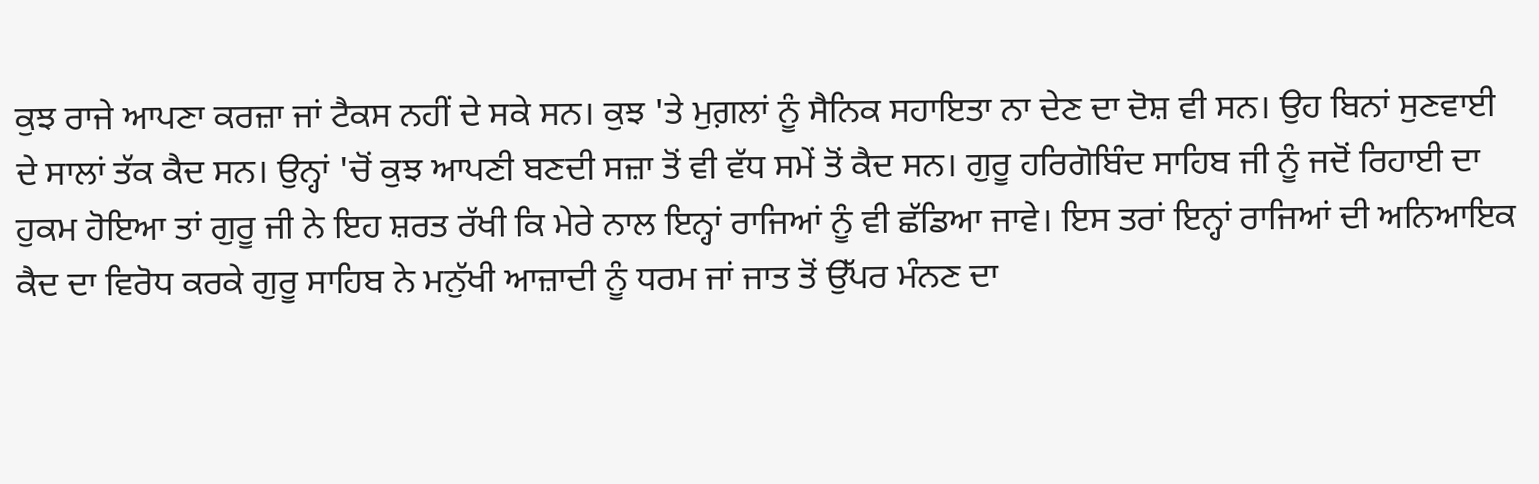ਕੁਝ ਰਾਜੇ ਆਪਣਾ ਕਰਜ਼ਾ ਜਾਂ ਟੈਕਸ ਨਹੀਂ ਦੇ ਸਕੇ ਸਨ। ਕੁਝ 'ਤੇ ਮੁਗ਼ਲਾਂ ਨੂੰ ਸੈਨਿਕ ਸਹਾਇਤਾ ਨਾ ਦੇਣ ਦਾ ਦੋਸ਼ ਵੀ ਸਨ। ਉਹ ਬਿਨਾਂ ਸੁਣਵਾਈ ਦੇ ਸਾਲਾਂ ਤੱਕ ਕੈਦ ਸਨ। ਉਨ੍ਹਾਂ 'ਚੋਂ ਕੁਝ ਆਪਣੀ ਬਣਦੀ ਸਜ਼ਾ ਤੋਂ ਵੀ ਵੱਧ ਸਮੇਂ ਤੋਂ ਕੈਦ ਸਨ। ਗੁਰੂ ਹਰਿਗੋਬਿੰਦ ਸਾਹਿਬ ਜੀ ਨੂੰ ਜਦੋਂ ਰਿਹਾਈ ਦਾ ਹੁਕਮ ਹੋਇਆ ਤਾਂ ਗੁਰੂ ਜੀ ਨੇ ਇਹ ਸ਼ਰਤ ਰੱਖੀ ਕਿ ਮੇਰੇ ਨਾਲ ਇਨ੍ਹਾਂ ਰਾਜਿਆਂ ਨੂੰ ਵੀ ਛੱਡਿਆ ਜਾਵੇ। ਇਸ ਤਰਾਂ ਇਨ੍ਹਾਂ ਰਾਜਿਆਂ ਦੀ ਅਨਿਆਇਕ ਕੈਦ ਦਾ ਵਿਰੋਧ ਕਰਕੇ ਗੁਰੂ ਸਾਹਿਬ ਨੇ ਮਨੁੱਖੀ ਆਜ਼ਾਦੀ ਨੂੰ ਧਰਮ ਜਾਂ ਜਾਤ ਤੋਂ ਉੱਪਰ ਮੰਨਣ ਦਾ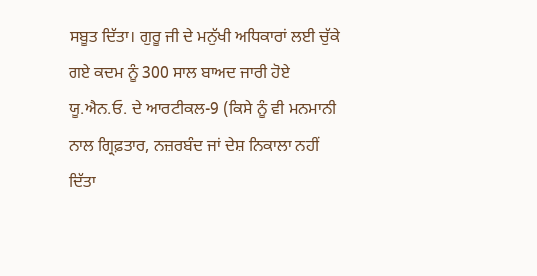ਸਬੂਤ ਦਿੱਤਾ। ਗੁਰੂ ਜੀ ਦੇ ਮਨੁੱਖੀ ਅਧਿਕਾਰਾਂ ਲਈ ਚੁੱਕੇ ਗਏ ਕਦਮ ਨੂੰ 300 ਸਾਲ ਬਾਅਦ ਜਾਰੀ ਹੋਏ ਯੂ.ਐਨ.ਓ. ਦੇ ਆਰਟੀਕਲ-9 (ਕਿਸੇ ਨੂੰ ਵੀ ਮਨਮਾਨੀ ਨਾਲ ਗ੍ਰਿਫ਼ਤਾਰ, ਨਜ਼ਰਬੰਦ ਜਾਂ ਦੇਸ਼ ਨਿਕਾਲਾ ਨਹੀਂ ਦਿੱਤਾ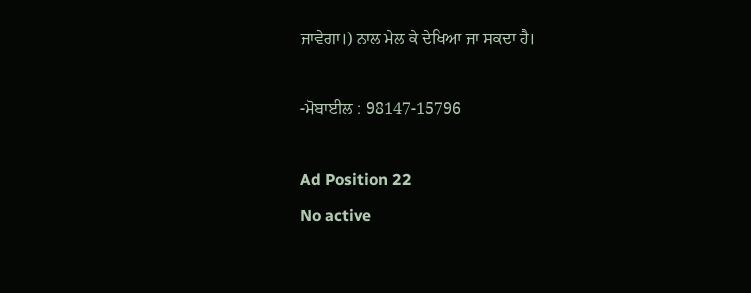ਜਾਵੇਗਾ।) ਨਾਲ ਮੇਲ ਕੇ ਦੇਖਿਆ ਜਾ ਸਕਦਾ ਹੈ।

-ਮੋਬਾਈਲ : 98147-15796

Ad Position 22
No active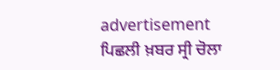advertisement
ਪਿਛਲੀ ਖ਼ਬਰ ਸ੍ਰੀ ਚੋਲਾ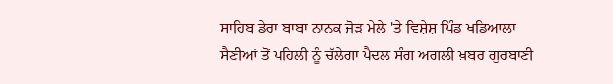ਸਾਹਿਬ ਡੇਰਾ ਬਾਬਾ ਨਾਨਕ ਜੋੜ ਮੇਲੇ 'ਤੇ ਵਿਸ਼ੇਸ਼ ਪਿੰਡ ਖਡਿਆਲਾ ਸੈਣੀਆਂ ਤੋਂ ਪਹਿਲੀ ਨੂੰ ਚੱਲੇਗਾ ਪੈਦਲ ਸੰਗ ਅਗਲੀ ਖ਼ਬਰ ਗੁਰਬਾਣੀ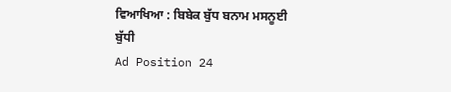ਵਿਆਖਿਆ : ਬਿਬੇਕ ਬੁੱਧ ਬਨਾਮ ਮਸਨੂਈ ਬੁੱਧੀ
Ad Position 24